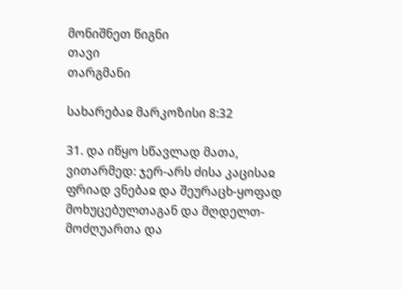მონიშნეთ წიგნი
თავი
თარგმანი

სახარებაჲ მარკოზისი 8:32

31. და იწყო სწავლად მათა, ვითარმედ: ჯერ-არს ძისა კაცისაჲ ფრიად ვნებაჲ და შეურაცხ-ყოფად მოხუცებულთაგან და მღდელთ-მოძღუართა და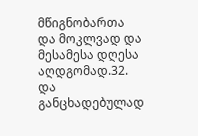მწიგნობართა და მოკლვად და მესამესა დღესა აღდგომად.32. და განცხადებულად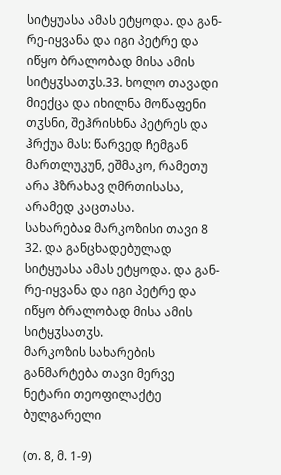სიტყუასა ამას ეტყოდა. და გან-რე-იყვანა და იგი პეტრე და იწყო ბრალობად მისა ამის სიტყჳსათჳს.33. ხოლო თავადი მიექცა და იხილნა მოწაფენი თჳსნი, შეჰრისხნა პეტრეს და ჰრქუა მას: წარვედ ჩემგან მართლუკუნ, ეშმაკო, რამეთუ არა ჰზრახავ ღმრთისასა, არამედ კაცთასა.
სახარებაჲ მარკოზისი თავი 8
32. და განცხადებულად სიტყუასა ამას ეტყოდა. და გან-რე-იყვანა და იგი პეტრე და იწყო ბრალობად მისა ამის სიტყჳსათჳს.
მარკოზის სახარების განმარტება თავი მერვე
ნეტარი თეოფილაქტე ბულგარელი

(თ. 8, მ. 1-9)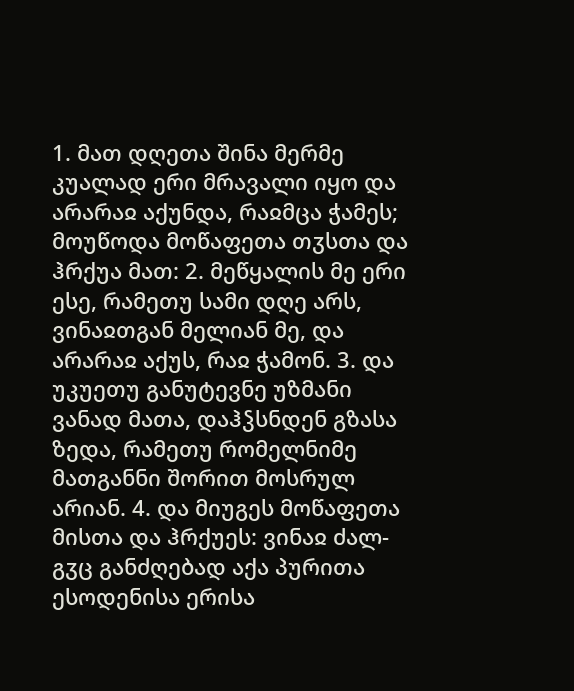1. მათ დღეთა შინა მერმე კუალად ერი მრავალი იყო და არარაჲ აქუნდა, რაჲმცა ჭამეს; მოუწოდა მოწაფეთა თჳსთა და ჰრქუა მათ: 2. მეწყალის მე ერი ესე, რამეთუ სამი დღე არს, ვინაჲთგან მელიან მე, და არარაჲ აქუს, რაჲ ჭამონ. 3. და უკუეთუ განუტევნე უზმანი ვანად მათა, დაჰჴსნდენ გზასა ზედა, რამეთუ რომელნიმე მათგანნი შორით მოსრულ არიან. 4. და მიუგეს მოწაფეთა მისთა და ჰრქუეს: ვინაჲ ძალ-გჳც განძღებად აქა პურითა ესოდენისა ერისა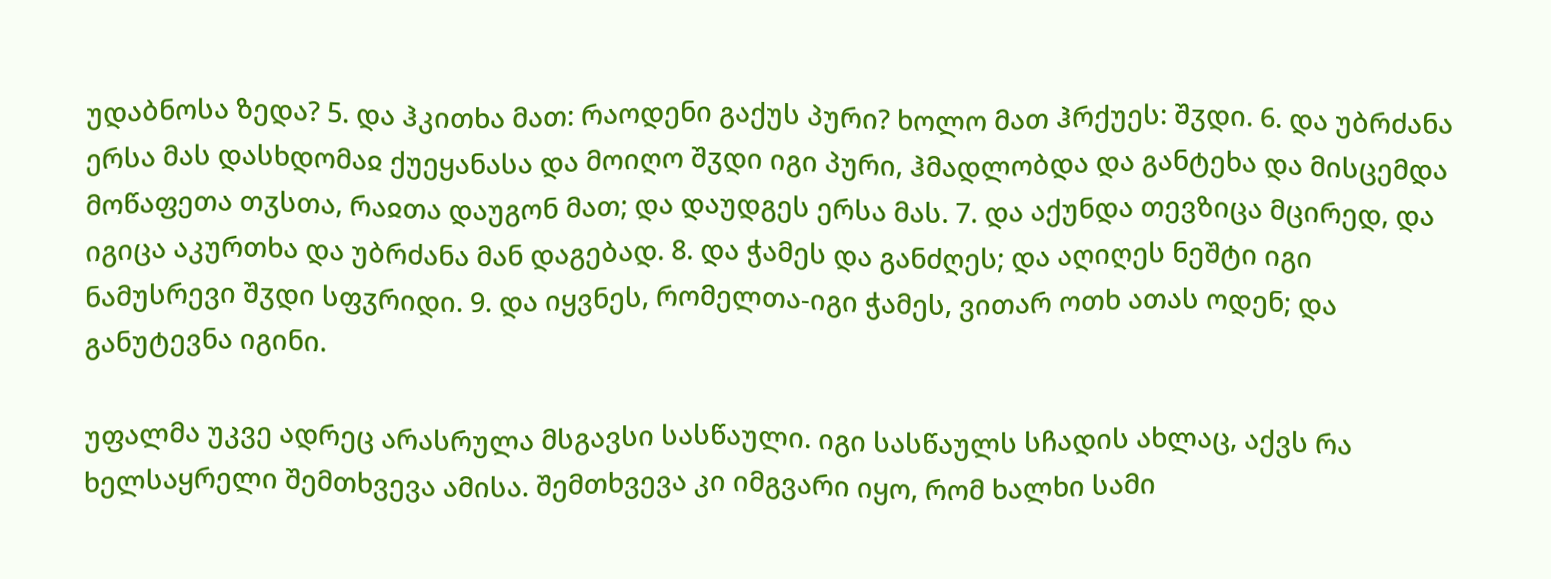უდაბნოსა ზედა? 5. და ჰკითხა მათ: რაოდენი გაქუს პური? ხოლო მათ ჰრქუეს: შჳდი. 6. და უბრძანა ერსა მას დასხდომაჲ ქუეყანასა და მოიღო შჳდი იგი პური, ჰმადლობდა და განტეხა და მისცემდა მოწაფეთა თჳსთა, რაჲთა დაუგონ მათ; და დაუდგეს ერსა მას. 7. და აქუნდა თევზიცა მცირედ, და იგიცა აკურთხა და უბრძანა მან დაგებად. 8. და ჭამეს და განძღეს; და აღიღეს ნეშტი იგი ნამუსრევი შჳდი სფჳრიდი. 9. და იყვნეს, რომელთა-იგი ჭამეს, ვითარ ოთხ ათას ოდენ; და განუტევნა იგინი.

უფალმა უკვე ადრეც არასრულა მსგავსი სასწაული. იგი სასწაულს სჩადის ახლაც, აქვს რა ხელსაყრელი შემთხვევა ამისა. შემთხვევა კი იმგვარი იყო, რომ ხალხი სამი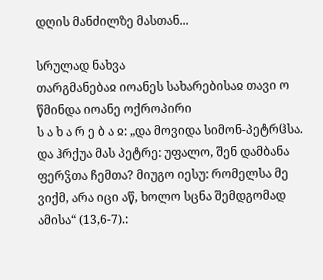დღის მანძილზე მასთან...

სრულად ნახვა
თარგმანებაჲ იოანეს სახარებისაჲ თავი ო
წმინდა იოანე ოქროპირი
ს ა ხ ა რ ე ბ ა ჲ: „და მოვიდა სიმონ-პეტრჱსა. და ჰრქუა მას პეტრე: უფალო, შენ დამბანა ფერჴთა ჩემთა? მიუგო იესუ: რომელსა მე ვიქმ, არა იცი აწ, ხოლო სცნა შემდგომად ამისა“ (13,6-7).: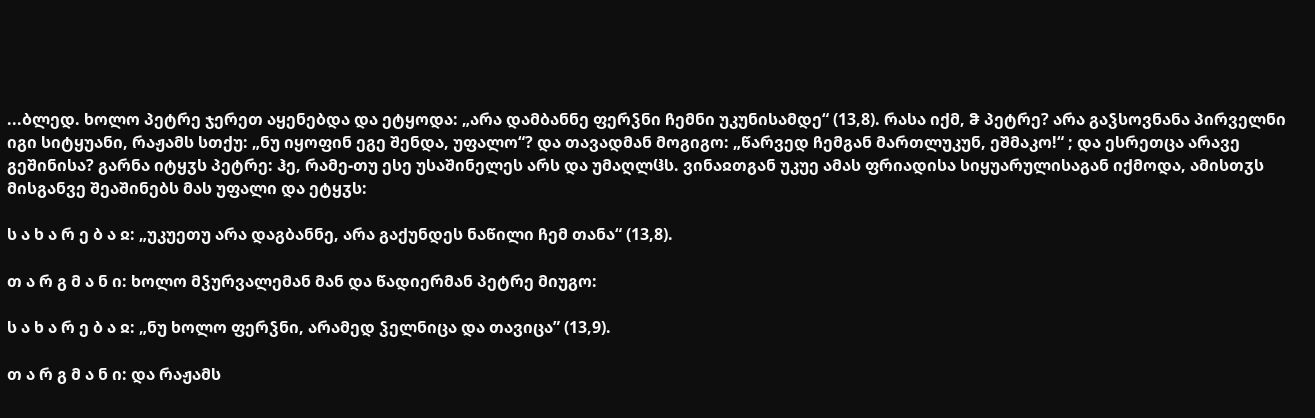...ბლედ. ხოლო პეტრე ჯერეთ აყენებდა და ეტყოდა: „არა დამბანნე ფერჴნი ჩემნი უკუნისამდე“ (13,8). რასა იქმ, ჵ პეტრე? არა გაჴსოვნანა პირველნი იგი სიტყუანი, რაჟამს სთქუ: „ნუ იყოფინ ეგე შენდა, უფალო“? და თავადმან მოგიგო: „წარვედ ჩემგან მართლუკუნ, ეშმაკო!“ ; და ესრეთცა არავე გეშინისა? გარნა იტყჳს პეტრე: ჰე, რამე-თუ ესე უსაშინელეს არს და უმაღლჱს. ვინაჲთგან უკუე ამას ფრიადისა სიყუარულისაგან იქმოდა, ამისთჳს მისგანვე შეაშინებს მას უფალი და ეტყჳს:

ს ა ხ ა რ ე ბ ა ჲ: „უკუეთუ არა დაგბანნე, არა გაქუნდეს ნაწილი ჩემ თანა“ (13,8).

თ ა რ გ მ ა ნ ი: ხოლო მჴურვალემან მან და წადიერმან პეტრე მიუგო:

ს ა ხ ა რ ე ბ ა ჲ: „ნუ ხოლო ფერჴნი, არამედ ჴელნიცა და თავიცა” (13,9).

თ ა რ გ მ ა ნ ი: და რაჟამს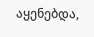აყენებდა,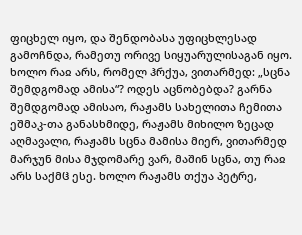ფიცხელ იყო, და შენდობასა უფიცხლესად გამოჩნდა, რამეთუ ორივე სიყუარულისაგან იყო. ხოლო რაჲ არს, რომელ ჰრქუა, ვითარმედ: „სცნა შემდგომად ამისა“? ოდეს აცნობებდა? გარნა შემდგომად ამისაო, რაჟამს სახელითა ჩემითა ეშმაკ-თა განასხმიდე, რაჟამს მიხილო ზეცად აღმავალი, რაჟამს სცნა მამისა მიერ, ვითარმედ მარჯუნ მისა მჯდომარე ვარ, მაშინ სცნა, თუ რაჲ არს საქმჱ ესე. ხოლო რაჟამს თქუა პეტრე,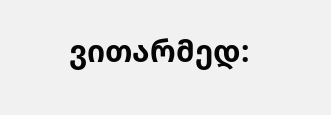ვითარმედ: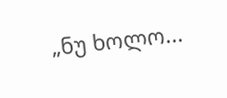„ნუ ხოლო...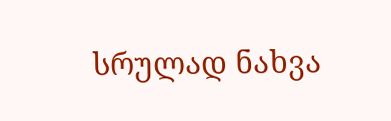სრულად ნახვა